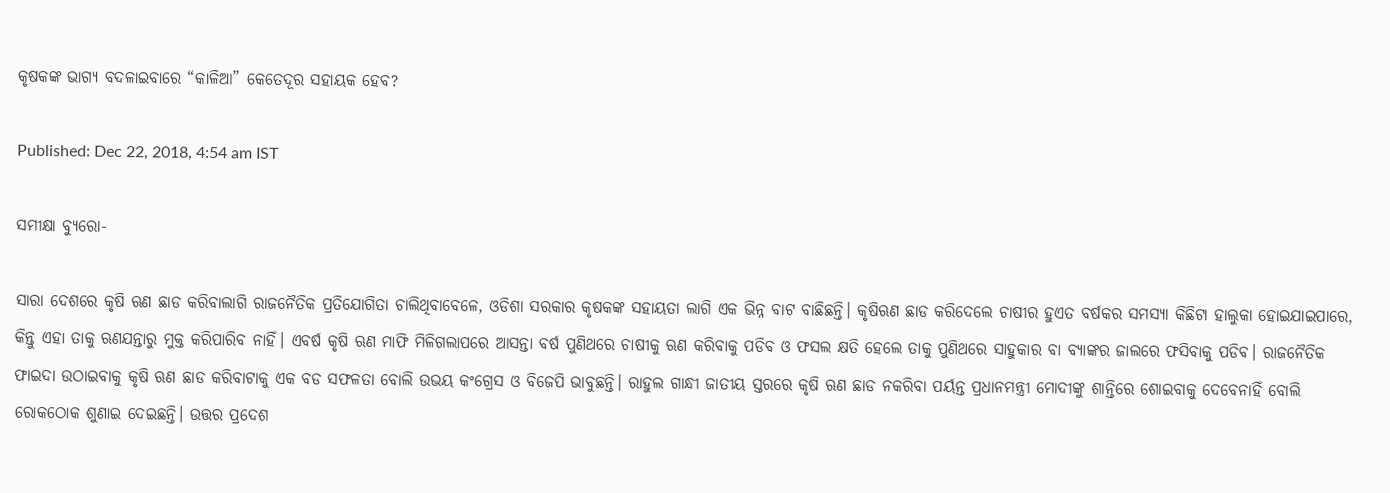କୃଷକଙ୍କ ଭାଗ୍ୟ ବଦଳାଇବାରେ “କାଳିଆ” କେତେଦୂର ସହାୟକ ହେବ?

Published: Dec 22, 2018, 4:54 am IST

ସମୀକ୍ଷା ବ୍ୟୁରୋ-

ସାରା ଦେଶରେ କୃଷି ଋଣ ଛାଡ କରିବାଲାଗି ରାଜନୈତିକ ପ୍ରତିଯୋଗିତା ଚାଲିଥିବାବେଳେ, ଓଡିଶା ସରକାର କୃଷକଙ୍କ ସହାୟତା ଲାଗି ଏକ ଭିନ୍ନ ବାଟ ବାଛିଛନ୍ତି। କୃଷିଋଣ ଛାଡ କରିଦେଲେ ଚାଷୀର ହୁଏତ ବର୍ଷକର ସମସ୍ୟା କିଛିଟା ହାଲୁକା ହୋଇଯାଇପାରେ, କିନ୍ତୁ ଏହା ତାକୁ ଋଣଯନ୍ତାରୁ ମୁକ୍ତ କରିପାରିବ ନାହିଁ। ଏବର୍ଷ କୃଷି ଋଣ ମାଫି ମିଳିଗଲାପରେ ଆସନ୍ତା ବର୍ଷ ପୁଣିଥରେ ଚାଷୀକୁ ଋଣ କରିବାକୁ ପଡିବ ଓ ଫସଲ କ୍ଷତି ହେଲେ ତାକୁ ପୁଣିଥରେ ସାହୁକାର ବା ବ୍ୟାଙ୍କର ଜାଲରେ ଫସିବାକୁ ପଡିବ। ରାଜନୈତିକ ଫାଇଦା ଉଠାଇବାକୁ କୃଷି ଋଣ ଛାଡ କରିବାଟାକୁ ଏକ ବଡ ସଫଳତା ବୋଲି ଉଭୟ କଂଗ୍ରେସ ଓ ବିଜେପି ଭାବୁଛନ୍ତି। ରାହୁଲ ଗାନ୍ଧୀ ଜାତୀୟ ସ୍ତରରେ କୃଷି ଋଣ ଛାଡ ନକରିବା ପର୍ୟନ୍ତ ପ୍ରଧାନମନ୍ତ୍ରୀ ମୋଦୀଙ୍କୁ ଶାନ୍ତିରେ ଶୋଇବାକୁ ଦେବେନାହିଁ ବୋଲି ରୋକଠୋକ ଶୁଣାଇ ଦେଇଛନ୍ତି। ଉତ୍ତର ପ୍ରଦେଶ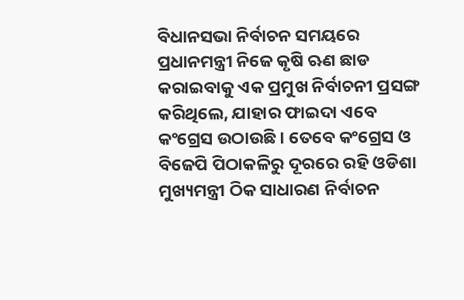ବିଧାନସଭା ନିର୍ବାଚନ ସମୟରେ ପ୍ରଧାନମନ୍ତ୍ରୀ ନିଜେ କୃଷି ଋଣ ଛାଡ କରାଇବାକୁ ଏକ ପ୍ରମୁଖ ନିର୍ବାଚନୀ ପ୍ରସଙ୍ଗ କରିଥିଲେ, ଯାହାର ଫାଇଦା ଏବେ କଂଗ୍ରେସ ଉଠାଉଛି। ତେବେ କଂଗ୍ରେସ ଓ ବିଜେପି ପିଠାକଳିରୁ ଦୂରରେ ରହି ଓଡିଶା ମୁଖ୍ୟମନ୍ତ୍ରୀ ଠିକ ସାଧାରଣ ନିର୍ବାଚନ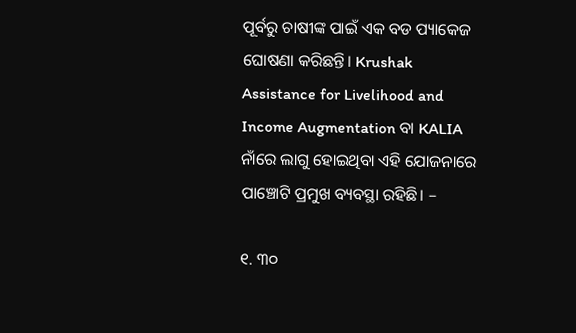ପୂର୍ବରୁ ଚାଷୀଙ୍କ ପାଇଁ ଏକ ବଡ ପ୍ୟାକେଜ ଘୋଷଣା କରିଛନ୍ତି। Krushak Assistance for Livelihood and Income Augmentation ବା KALIA ନାଁରେ ଲାଗୁ ହୋଇଥିବା ଏହି ଯୋଜନାରେ ପାଞ୍ଚୋଟି ପ୍ରମୁଖ ବ୍ୟବସ୍ଥା ରହିଛି। –

୧. ୩୦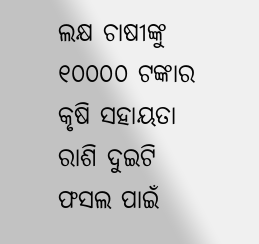ଲକ୍ଷ ଚାଷୀଙ୍କୁ ୧୦୦୦୦ ଟଙ୍କାର କୃଷି ସହାୟତା ରାଶି ଦୁଇଟି ଫସଲ ପାଇଁ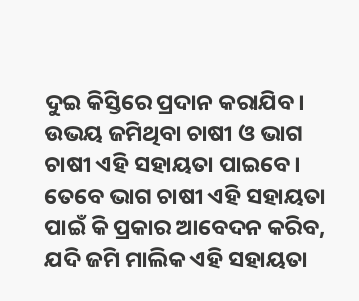ଦୁଇ କିସ୍ତିରେ ପ୍ରଦାନ କରାଯିବ। ଉଭୟ ଜମିଥିବା ଚାଷୀ ଓ ଭାଗ ଚାଷୀ ଏହି ସହାୟତା ପାଇବେ। ତେବେ ଭାଗ ଚାଷୀ ଏହି ସହାୟତା ପାଇଁ କି ପ୍ରକାର ଆବେଦନ କରିବ, ଯଦି ଜମି ମାଲିକ ଏହି ସହାୟତା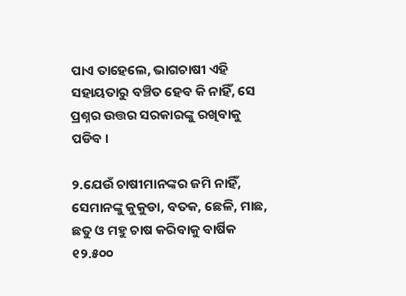ପାଏ ତାହେଲେ, ଭାଗଚାଷୀ ଏହି ସହାୟତାରୁ ବଞ୍ଚିତ ହେବ କି ନାହିଁ, ସେ ପ୍ରଶ୍ନର ଉତ୍ତର ସରକାରଙ୍କୁ ରଖିବାକୁ ପଡିବ।

୨.ଯେଉଁ ଚାଷୀମାନଙ୍କର ଜମି ନାହିଁ, ସେମାନଙ୍କୁ କୁକୁଡା, ବତକ, ଛେଳି, ମାଛ, ଛତୁ ଓ ମହୁ ଚାଷ କରିବାକୁ ବାର୍ଷିକ ୧୨.୫୦୦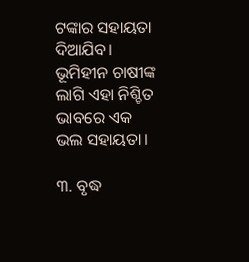ଟଙ୍କାର ସହାୟତା ଦିଆଯିବ। ଭୂମିହୀନ ଚାଷୀଙ୍କ ଲାଗି ଏହା ନିଶ୍ଚିତ ଭାବରେ ଏକ ଭଲ ସହାୟତା।

୩. ବୃଦ୍ଧ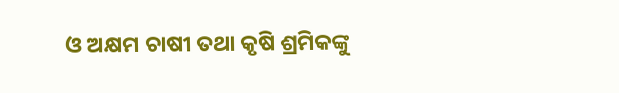ଓ ଅକ୍ଷମ ଚାଷୀ ତଥା କୃଷି ଶ୍ରମିକଙ୍କୁ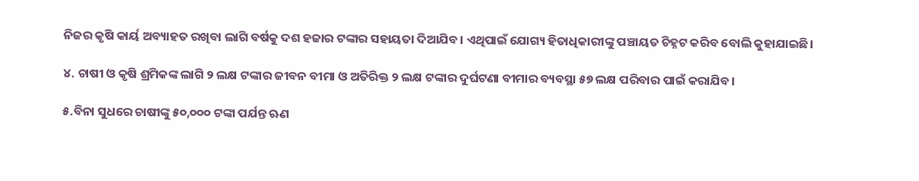ନିଜର କୃଷି କାର୍ୟ ଅବ୍ୟାହତ ରଖିବା ଲାଗି ବର୍ଷକୁ ଦଶ ହଜାର ଟଙ୍କାର ସହାୟତା ଦିଆଯିବ। ଏଥିପାଇଁ ଯୋଗ୍ୟ ହିତାଧିକାରୀଙ୍କୁ ପଞ୍ଚାୟତ ଚିହ୍ନଟ କରିବ ବୋଲି କୁହାଯାଇଛି।

୪. ଚାଷୀ ଓ କୃଷି ଶ୍ରମିକଙ୍କ ଲାଗି ୨ ଲକ୍ଷ ଟଙ୍କାର ଜୀବନ ବୀମା ଓ ଅତିରିକ୍ତ ୨ ଲକ୍ଷ ଟଙ୍କାର ଦୁର୍ଘଟଣା ବୀମାର ବ୍ୟବସ୍ଥା ୫୭ ଲକ୍ଷ ପରିବାର ପାଇଁ କରାଯିବ।

୫.ବିନା ସୁଧରେ ଚାଷୀଙ୍କୁ ୫୦,୦୦୦ ଟଙ୍କା ପର୍ଯନ୍ତ ଋଣ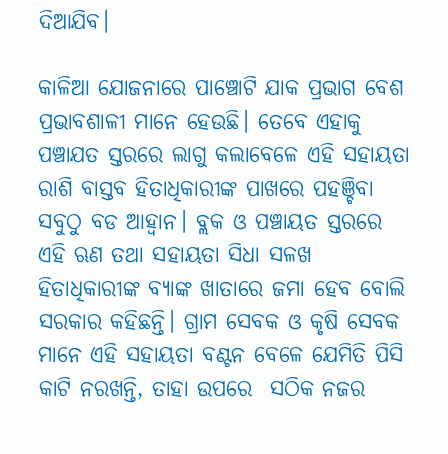ଦିଆଯିବ।

କାଳିଆ ଯୋଜନାରେ ପାଞ୍ଚୋଟି ଯାକ ପ୍ରଭାଗ ବେଶ ପ୍ରଭାବଶାଳୀ ମାନେ ହେଉଛି। ତେବେ ଏହାକୁ ପଞ୍ଚାଯତ ସ୍ତରରେ ଲାଗୁ କଲାବେଳେ ଏହି ସହାୟତା ରାଶି ବାସ୍ତବ ହିତାଧିକାରୀଙ୍କ ପାଖରେ ପହଞ୍ଚିବା ସବୁଠୁ ବଡ ଆହ୍ଵାନ। ବ୍ଲକ ଓ ପଞ୍ଚାୟତ ସ୍ତରରେ ଏହି ଋଣ ତଥା ସହାୟତା ସିଧା ସଳଖ ହିତାଧିକାରୀଙ୍କ ବ୍ୟାଙ୍କ ଖାତାରେ ଜମା ହେବ ବୋଲି ସରକାର କହିଛନ୍ତି। ଗ୍ରାମ ସେବକ ଓ କୃଷି ସେବକ ମାନେ ଏହି ସହାୟତା ବଣ୍ଟନ ବେଳେ ଯେମିତି ପିସି କାଟି ନରଖନ୍ତି, ତାହା ଉପରେ  ସଠିକ ନଜର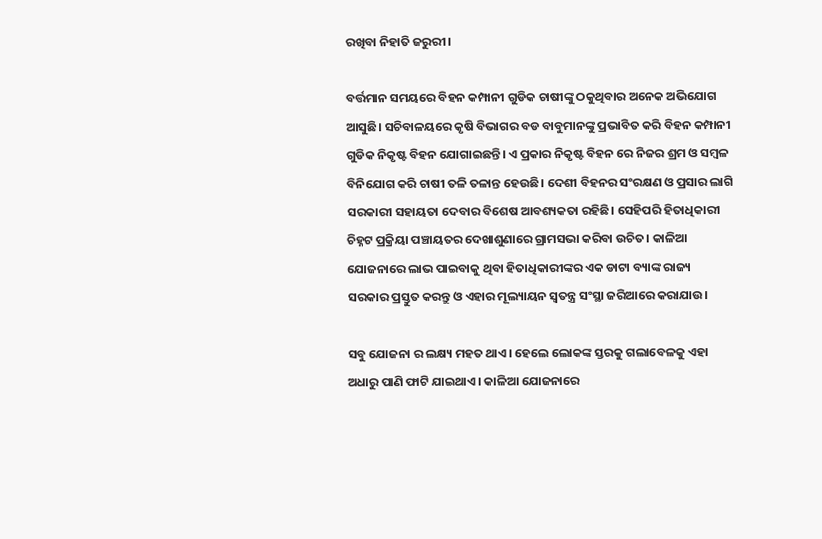ରଖିବା ନିହାତି ଜରୁରୀ।

ବର୍ତ୍ତମାନ ସମୟରେ ବିହନ କମ୍ପାନୀ ଗୁଡିକ ଚାଷୀଙ୍କୁ ଠକୁଥିବାର ଅନେକ ଅଭିଯୋଗ ଆସୁଛି। ସଚିବାଳୟରେ କୃଷି ବିଭାଗର ବଡ ବାବୁମାନଙ୍କୁ ପ୍ରଭାବିତ କରି ବିହନ କମ୍ପାନୀ ଗୁଡିକ ନିକୃଷ୍ଟ ବିହନ ଯୋଗାଇଛନ୍ତି। ଏ ପ୍ରକାର ନିକୃଷ୍ଟ ବିହନ ରେ ନିଜର ଶ୍ରମ ଓ ସମ୍ବଳ ବିନିଯୋଗ କରି ଚାଷୀ ତଳି ତଳାନ୍ତ ହେଉଛି। ଦେଶୀ ବିହନର ସଂରକ୍ଷଣ ଓ ପ୍ରସାର ଲାଗି ସରକାରୀ ସହାୟତା ଦେବାର ବିଶେଷ ଆବଶ୍ୟକତା ରହିଛି। ସେହିପରି ହିତାଧିକାରୀ ଚିହ୍ନଟ ପ୍ରକ୍ରିୟା ପଞ୍ଚାୟତର ଦେଖାଶୁଣାରେ ଗ୍ରାମସଭା କରିବା ଉଚିତ। କାଳିଆ ଯୋଜନାରେ ଲାଭ ପାଇବାକୁ ଥିବା ହିତାଧିକାରୀଙ୍କର ଏକ ଡାଟା ବ୍ୟାଙ୍କ ରାଜ୍ୟ ସରକାର ପ୍ରସ୍ତୁତ କରନ୍ତୁ ଓ ଏହାର ମୂଲ୍ୟାୟନ ସ୍ଵତନ୍ତ୍ର ସଂସ୍ଥା ଜରିଆରେ କରାଯାଉ।

ସବୁ ଯୋଜନା ର ଲକ୍ଷ୍ୟ ମହତ ଥାଏ। ହେଲେ ଲୋକଙ୍କ ସ୍ତରକୁ ଗଲାବେଳକୁ ଏହା ଅଧାରୁ ପାଣି ଫାଟି ଯାଇଥାଏ। କାଳିଆ ଯୋଜନାରେ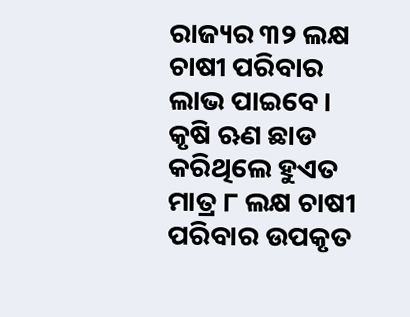ରାଜ୍ୟର ୩୨ ଲକ୍ଷ ଚାଷୀ ପରିବାର ଲାଭ ପାଇବେ। କୃଷି ଋଣ ଛାଡ କରିଥିଲେ ହୁଏତ ମାତ୍ର ୮ ଲକ୍ଷ ଚାଷୀ ପରିବାର ଉପକୃତ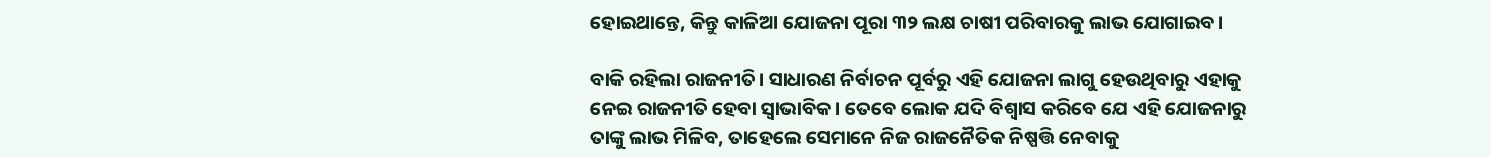ହୋଇଥାନ୍ତେ, କିନ୍ତୁ କାଳିଆ ଯୋଜନା ପୂରା ୩୨ ଲକ୍ଷ ଚାଷୀ ପରିବାରକୁ ଲାଭ ଯୋଗାଇବ।

ବାକି ରହିଲା ରାଜନୀତି। ସାଧାରଣ ନିର୍ବାଚନ ପୂର୍ବରୁ ଏହି ଯୋଜନା ଲାଗୁ ହେଉଥିବାରୁ ଏହାକୁ ନେଇ ରାଜନୀତି ହେବା ସ୍ଵାଭାବିକ। ତେବେ ଲୋକ ଯଦି ବିଶ୍ଵାସ କରିବେ ଯେ ଏହି ଯୋଜନାରୁ ତାଙ୍କୁ ଲାଭ ମିଳିବ, ତାହେଲେ ସେମାନେ ନିଜ ରାଜନୈତିକ ନିଷ୍ପତ୍ତି ନେବାକୁ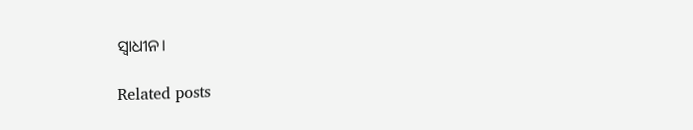ସ୍ଵାଧୀନ।

Related posts